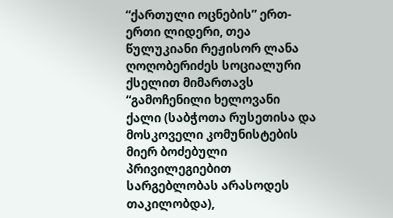“ქართული ოცნების” ერთ-ერთი ლიდერი, თეა წულუკიანი რეჟისორ ლანა ღოღობერიძეს სოციალური ქსელით მიმართავს
“გამოჩენილი ხელოვანი ქალი (საბჭოთა რუსეთისა და მოსკოველი კომუნისტების მიერ ბოძებული პრივილეგიებით სარგებლობას არასოდეს თაკილობდა),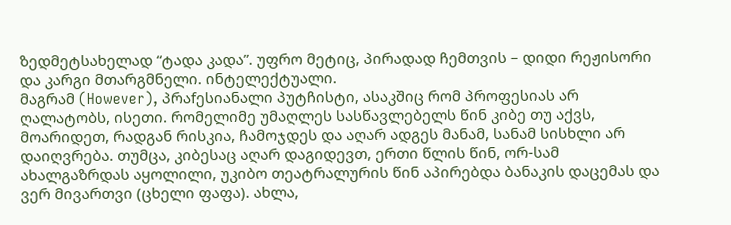ზედმეტსახელად “ტადა კადა”. უფრო მეტიც, პირადად ჩემთვის – დიდი რეჟისორი და კარგი მთარგმნელი. ინტელექტუალი.
მაგრამ (However), პრაfესიანალი პუტჩისტი, ასაკშიც რომ პროფესიას არ ღალატობს, ისეთი. რომელიმე უმაღლეს სასწავლებელს წინ კიბე თუ აქვს, მოარიდეთ, რადგან რისკია, ჩამოჯდეს და აღარ ადგეს მანამ, სანამ სისხლი არ დაიღვრება. თუმცა, კიბესაც აღარ დაგიდევთ, ერთი წლის წინ, ორ-სამ ახალგაზრდას აყოლილი, უკიბო თეატრალურის წინ აპირებდა ბანაკის დაცემას და ვერ მივართვი (ცხელი ფაფა). ახლა,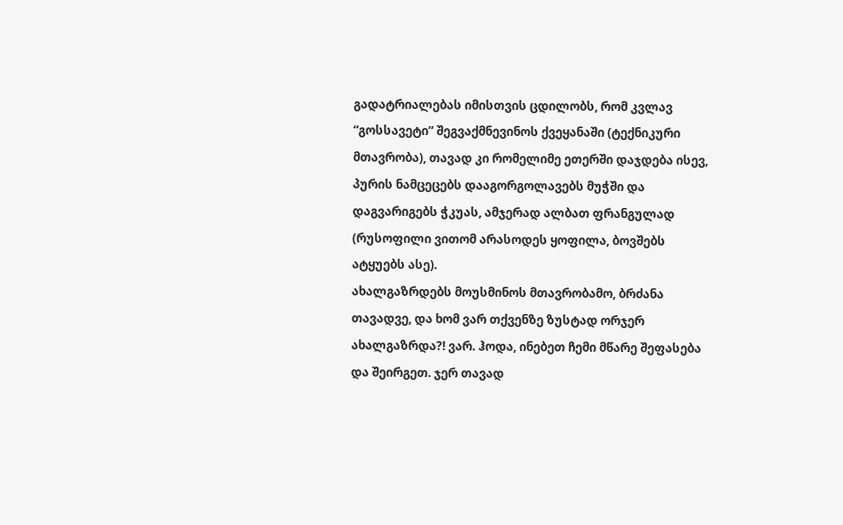გადატრიალებას იმისთვის ცდილობს, რომ კვლავ “გოსსავეტი” შეგვაქმნევინოს ქვეყანაში (ტექნიკური მთავრობა), თავად კი რომელიმე ეთერში დაჯდება ისევ, პურის ნამცეცებს დააგორგოლავებს მუჭში და დაგვარიგებს ჭკუას, ამჯერად ალბათ ფრანგულად (რუსოფილი ვითომ არასოდეს ყოფილა, ბოვშებს ატყუებს ასე).
ახალგაზრდებს მოუსმინოს მთავრობამო, ბრძანა თავადვე, და ხომ ვარ თქვენზე ზუსტად ორჯერ ახალგაზრდა?! ვარ. ჰოდა, ინებეთ ჩემი მწარე შეფასება და შეირგეთ. ჯერ თავად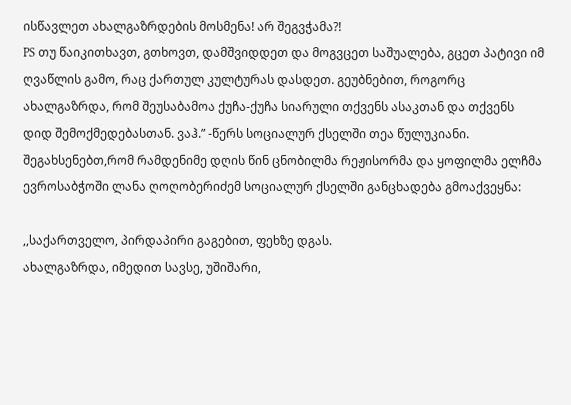ისწავლეთ ახალგაზრდების მოსმენა! არ შეგვჭამა?!
PS თუ წაიკითხავთ, გთხოვთ, დამშვიდდეთ და მოგვცეთ საშუალება, გცეთ პატივი იმ ღვაწლის გამო, რაც ქართულ კულტურას დასდეთ. გეუბნებით, როგორც ახალგაზრდა, რომ შეუსაბამოა ქუჩა-ქუჩა სიარული თქვენს ასაკთან და თქვენს დიდ შემოქმედებასთან. ვაჰ.” -წერს სოციალურ ქსელში თეა წულუკიანი.
შეგახსენებთ,რომ რამდენიმე დღის წინ ცნობილმა რეჟისორმა და ყოფილმა ელჩმა ევროსაბჭოში ლანა ღოღობერიძემ სოციალურ ქსელში განცხადება გმოაქვეყნა:

,,საქართველო, პირდაპირი გაგებით, ფეხზე დგას.
ახალგაზრდა, იმედით სავსე, უშიშარი,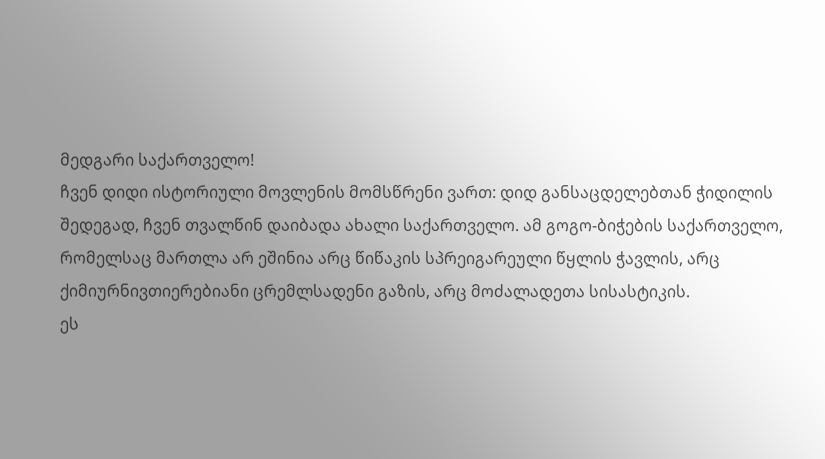მედგარი საქართველო!
ჩვენ დიდი ისტორიული მოვლენის მომსწრენი ვართ: დიდ განსაცდელებთან ჭიდილის შედეგად, ჩვენ თვალწინ დაიბადა ახალი საქართველო. ამ გოგო-ბიჭების საქართველო, რომელსაც მართლა არ ეშინია არც წიწაკის სპრეიგარეული წყლის ჭავლის, არც ქიმიურნივთიერებიანი ცრემლსადენი გაზის, არც მოძალადეთა სისასტიკის.
ეს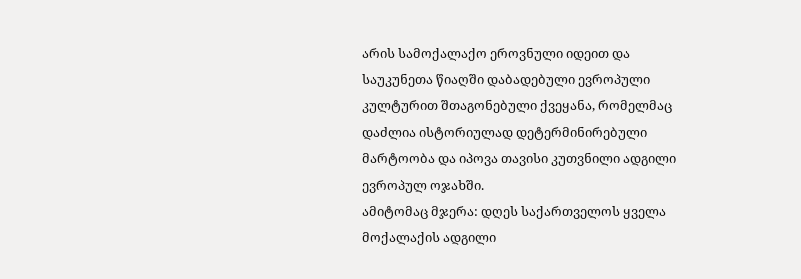არის სამოქალაქო ეროვნული იდეით და საუკუნეთა წიაღში დაბადებული ევროპული კულტურით შთაგონებული ქვეყანა, რომელმაც დაძლია ისტორიულად დეტერმინირებული მარტოობა და იპოვა თავისი კუთვნილი ადგილი ევროპულ ოჯახში.
ამიტომაც მჯერა: დღეს საქართველოს ყველა მოქალაქის ადგილი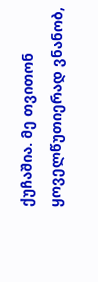ქუჩაშია. მე თვითონ ყოველწუთიერად ვნანობ,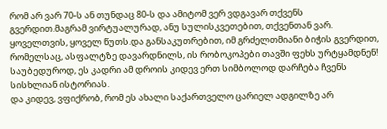რომ არ ვარ 70-ს ან თუნდაც 80-ს და ამიტომ ვერ ვდგავარ თქვენს გვერდით.მაგრამ ვირტუალურად, ანუ სულისკვეთებით, თქვენთან ვარ. ყოველთვის, ყოველ წუთს.და განსაკუთრებით, იმ გრძელთმიანი ბიჭის გვერდით, რომელსაც, ასფალტზე დავარდნილს, ის რობოკოპები თავში ფეხს ურტყამდნენ!
საუბედუროდ, ეს კადრი ამ დროის კიდევ ერთ სიმბოლოდ დარჩება ჩვენს სისხლიან ისტორიას.
და კიდევ, ვფიქრობ, რომ ეს ახალი საქართველო ცარიელ ადგილზე არ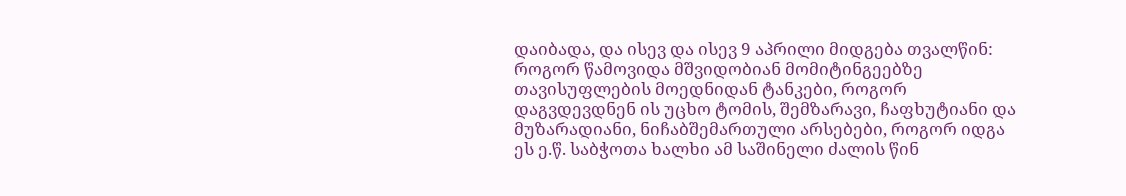დაიბადა, და ისევ და ისევ 9 აპრილი მიდგება თვალწინ: როგორ წამოვიდა მშვიდობიან მომიტინგეებზე თავისუფლების მოედნიდან ტანკები, როგორ დაგვდევდნენ ის უცხო ტომის, შემზარავი, ჩაფხუტიანი და მუზარადიანი, ნიჩაბშემართული არსებები, როგორ იდგა ეს ე.წ. საბჭოთა ხალხი ამ საშინელი ძალის წინ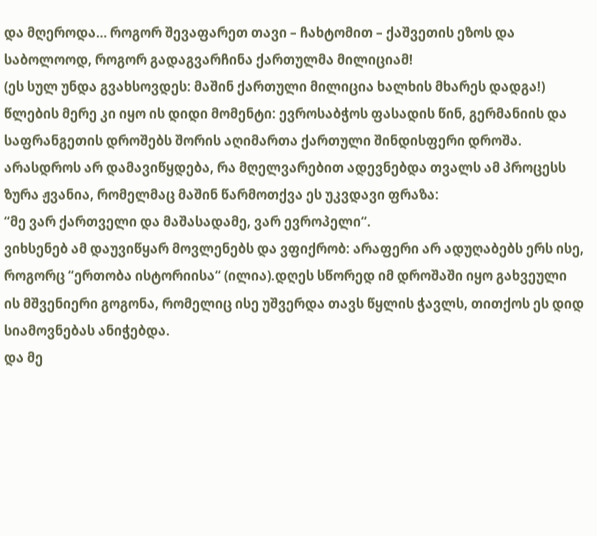და მღეროდა… როგორ შევაფარეთ თავი – ჩახტომით – ქაშვეთის ეზოს და საბოლოოდ, როგორ გადაგვარჩინა ქართულმა მილიციამ!
(ეს სულ უნდა გვახსოვდეს: მაშინ ქართული მილიცია ხალხის მხარეს დადგა!)
წლების მერე კი იყო ის დიდი მომენტი: ევროსაბჭოს ფასადის წინ, გერმანიის და საფრანგეთის დროშებს შორის აღიმართა ქართული შინდისფერი დროშა. არასდროს არ დამავიწყდება, რა მღელვარებით ადევნებდა თვალს ამ პროცესს ზურა ჟვანია, რომელმაც მაშინ წარმოთქვა ეს უკვდავი ფრაზა:
“მე ვარ ქართველი და მაშასადამე, ვარ ევროპელი“.
ვიხსენებ ამ დაუვიწყარ მოვლენებს და ვფიქრობ: არაფერი არ ადუღაბებს ერს ისე, როგორც “ერთობა ისტორიისა“ (ილია).დღეს სწორედ იმ დროშაში იყო გახვეული ის მშვენიერი გოგონა, რომელიც ისე უშვერდა თავს წყლის ჭავლს, თითქოს ეს დიდ სიამოვნებას ანიჭებდა.
და მე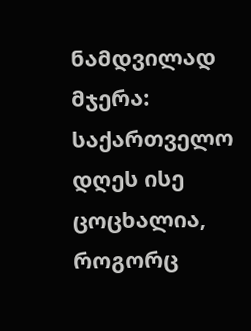ნამდვილად მჯერა: საქართველო დღეს ისე ცოცხალია, როგორც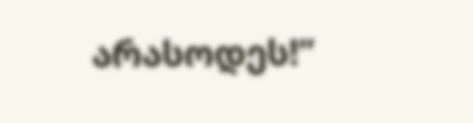არასოდეს!”